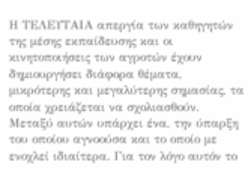Η ΤΕΛΕΥΤΑΙΑ απεργία των καθηγητών της μέσης εκπαίδευσης και οι κινητοποιήσεις των αγροτών έχουν δημιουργήσει διάφορα θέματα, μικρότερης και μεγαλύτερης σημασίας, τα οποία χρειάζεται να σχολιασθούν. Μεταξύ αυτών υπάρχει ένα, την ύπαρξη του οποίου αγνοούσα και το οποίο με ενοχλεί ιδιαίτερα. Για τον λόγο αυτόν το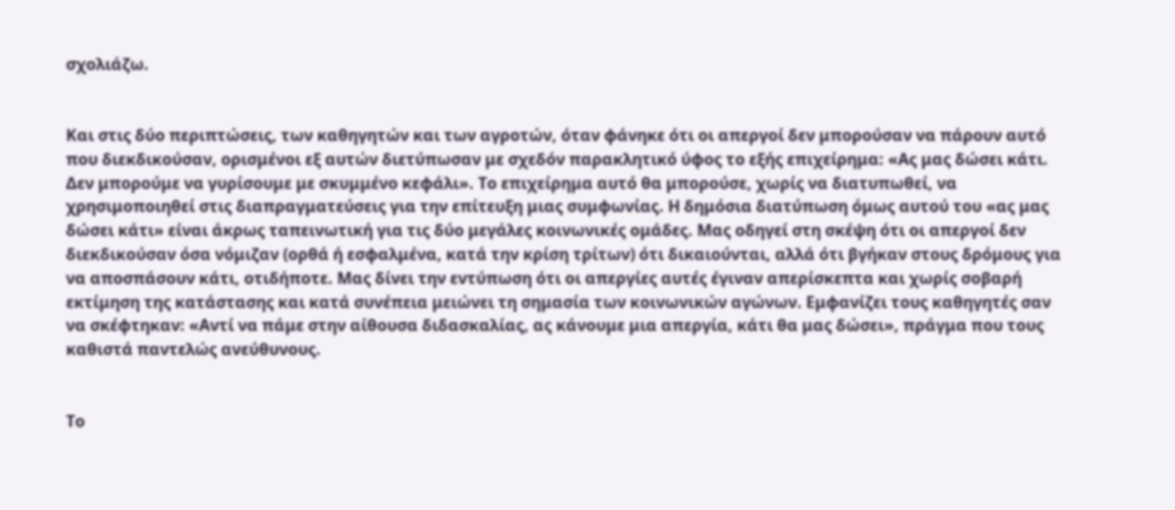σχολιάζω.


Και στις δύο περιπτώσεις, των καθηγητών και των αγροτών, όταν φάνηκε ότι οι απεργοί δεν μπορούσαν να πάρουν αυτό που διεκδικούσαν, ορισμένοι εξ αυτών διετύπωσαν με σχεδόν παρακλητικό ύφος το εξής επιχείρημα: «Ας μας δώσει κάτι. Δεν μπορούμε να γυρίσουμε με σκυμμένο κεφάλι». Το επιχείρημα αυτό θα μπορούσε, χωρίς να διατυπωθεί, να χρησιμοποιηθεί στις διαπραγματεύσεις για την επίτευξη μιας συμφωνίας. Η δημόσια διατύπωση όμως αυτού του «ας μας δώσει κάτι» είναι άκρως ταπεινωτική για τις δύο μεγάλες κοινωνικές ομάδες. Μας οδηγεί στη σκέψη ότι οι απεργοί δεν διεκδικούσαν όσα νόμιζαν (ορθά ή εσφαλμένα, κατά την κρίση τρίτων) ότι δικαιούνται, αλλά ότι βγήκαν στους δρόμους για να αποσπάσουν κάτι, οτιδήποτε. Μας δίνει την εντύπωση ότι οι απεργίες αυτές έγιναν απερίσκεπτα και χωρίς σοβαρή εκτίμηση της κατάστασης και κατά συνέπεια μειώνει τη σημασία των κοινωνικών αγώνων. Εμφανίζει τους καθηγητές σαν να σκέφτηκαν: «Αντί να πάμε στην αίθουσα διδασκαλίας, ας κάνουμε μια απεργία, κάτι θα μας δώσει», πράγμα που τους καθιστά παντελώς ανεύθυνους.


Το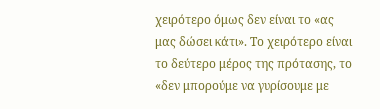χειρότερο όμως δεν είναι το «ας μας δώσει κάτι». Το χειρότερο είναι το δεύτερο μέρος της πρότασης, το «δεν μπορούμε να γυρίσουμε με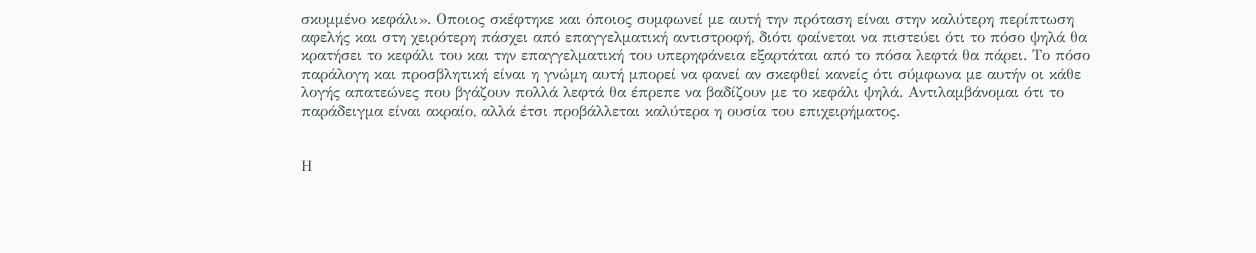σκυμμένο κεφάλι». Οποιος σκέφτηκε και όποιος συμφωνεί με αυτή την πρόταση είναι στην καλύτερη περίπτωση αφελής και στη χειρότερη πάσχει από επαγγελματική αντιστροφή, διότι φαίνεται να πιστεύει ότι το πόσο ψηλά θα κρατήσει το κεφάλι του και την επαγγελματική του υπερηφάνεια εξαρτάται από το πόσα λεφτά θα πάρει. Το πόσο παράλογη και προσβλητική είναι η γνώμη αυτή μπορεί να φανεί αν σκεφθεί κανείς ότι σύμφωνα με αυτήν οι κάθε λογής απατεώνες που βγάζουν πολλά λεφτά θα έπρεπε να βαδίζουν με το κεφάλι ψηλά. Αντιλαμβάνομαι ότι το παράδειγμα είναι ακραίο, αλλά έτσι προβάλλεται καλύτερα η ουσία του επιχειρήματος.


Η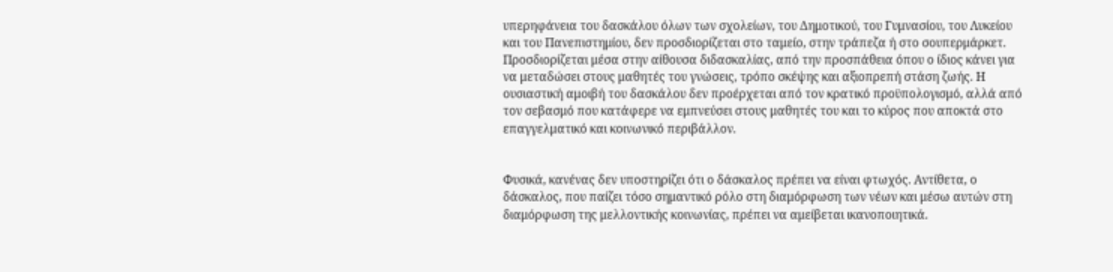υπερηφάνεια του δασκάλου όλων των σχολείων, του Δημοτικού, του Γυμνασίου, του Λυκείου και του Πανεπιστημίου, δεν προσδιορίζεται στο ταμείο, στην τράπεζα ή στο σουπερμάρκετ. Προσδιορίζεται μέσα στην αίθουσα διδασκαλίας, από την προσπάθεια όπου ο ίδιος κάνει για να μεταδώσει στους μαθητές του γνώσεις, τρόπο σκέψης και αξιοπρεπή στάση ζωής. Η ουσιαστική αμοιβή του δασκάλου δεν προέρχεται από τον κρατικό προϋπολογισμό, αλλά από τον σεβασμό που κατάφερε να εμπνεύσει στους μαθητές του και το κύρος που αποκτά στο επαγγελματικό και κοινωνικό περιβάλλον.


Φυσικά, κανένας δεν υποστηρίζει ότι ο δάσκαλος πρέπει να είναι φτωχός. Αντίθετα, ο δάσκαλος, που παίζει τόσο σημαντικό ρόλο στη διαμόρφωση των νέων και μέσω αυτών στη διαμόρφωση της μελλοντικής κοινωνίας, πρέπει να αμείβεται ικανοποιητικά.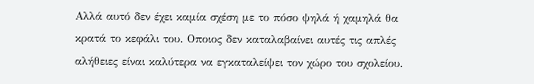Αλλά αυτό δεν έχει καμία σχέση με το πόσο ψηλά ή χαμηλά θα κρατά το κεφάλι του. Οποιος δεν καταλαβαίνει αυτές τις απλές αλήθειες είναι καλύτερα να εγκαταλείψει τον χώρο του σχολείου.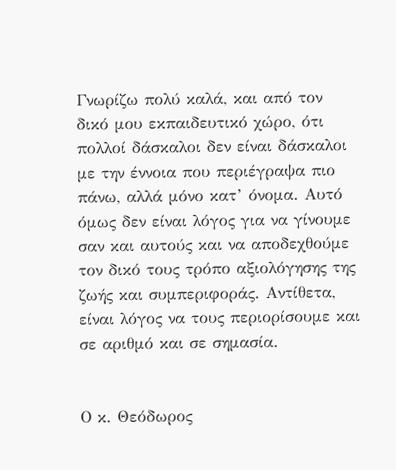Γνωρίζω πολύ καλά, και από τον δικό μου εκπαιδευτικό χώρο, ότι πολλοί δάσκαλοι δεν είναι δάσκαλοι με την έννοια που περιέγραψα πιο πάνω, αλλά μόνο κατ’ όνομα. Αυτό όμως δεν είναι λόγος για να γίνουμε σαν και αυτούς και να αποδεχθούμε τον δικό τους τρόπο αξιολόγησης της ζωής και συμπεριφοράς. Αντίθετα, είναι λόγος να τους περιορίσουμε και σε αριθμό και σε σημασία.


Ο κ. Θεόδωρος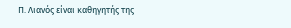Π. Λιανός είναι καθηγητής της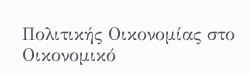Πολιτικής Οικονομίας στο Οικονομικό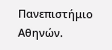Πανεπιστήμιο Αθηνών.